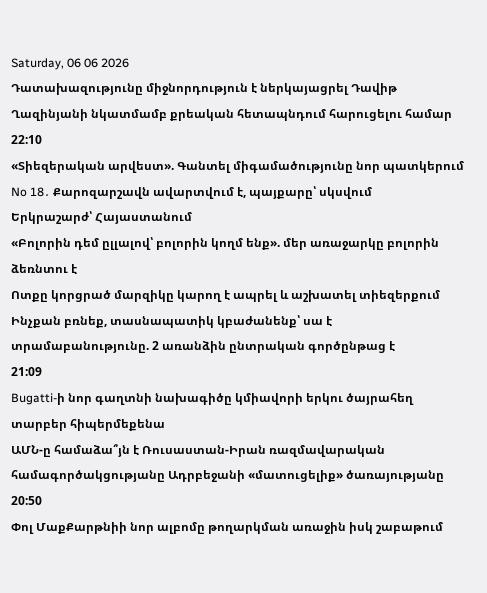Saturday, 06 06 2026
Դատախազությունը միջնորդություն է ներկայացրել Դավիթ Ղազինյանի նկատմամբ քրեական հետապնդում հարուցելու համար
22:10
«Տիեզերական արվեստ». Գանտել միգամածությունը նոր պատկերում
No 18․ Քարոզարշավն ավարտվում է, պայքարը՝ սկսվում
Երկրաշարժ՝ Հայաստանում
«Բոլորին դեմ ըլլալով՝ բոլորին կողմ ենք». մեր առաջարկը բոլորին ձեռնտու է
Ոտքը կորցրած մարզիկը կարող է ապրել և աշխատել տիեզերքում
Ինչքան բռնեք, տասնապատիկ կբաժանենք՝ սա է տրամաբանությունը. 2 առանձին ընտրական գործընթաց է
21:09
Bugatti-ի նոր գաղտնի նախագիծը կմիավորի երկու ծայրահեղ տարբեր հիպերմեքենա
ԱՄՆ-ը համաձա՞յն է Ռուսաստան-Իրան ռազմավարական համագործակցությանը Ադրբեջանի «մատուցելիք» ծառայությանը
20:50
Փոլ ՄաքՔարթնիի նոր ալբոմը թողարկման առաջին իսկ շաբաթում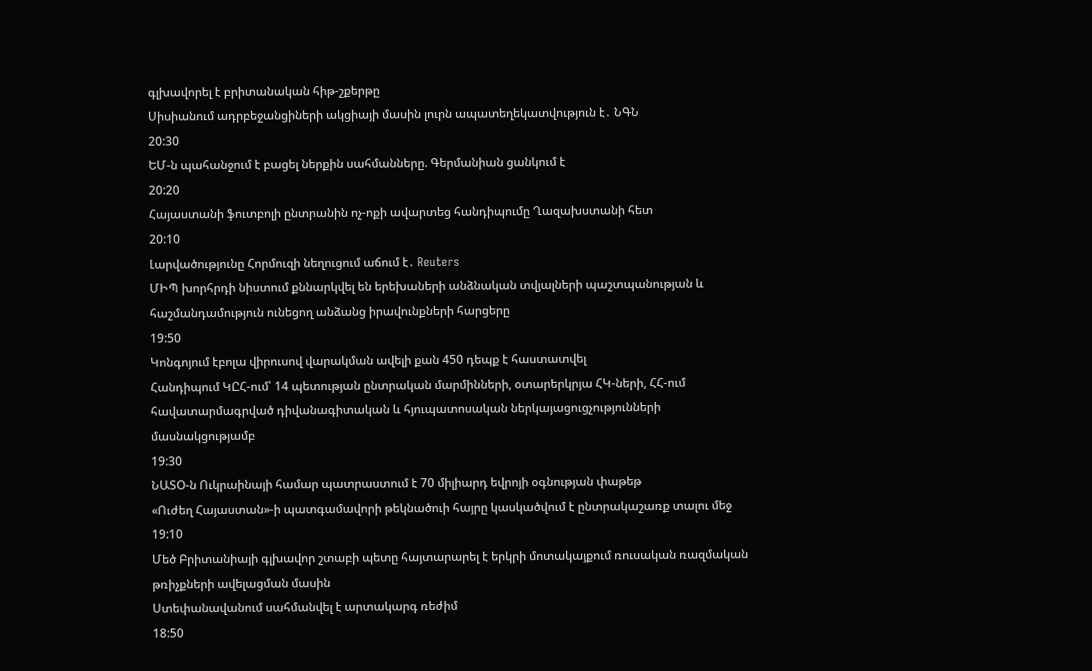գլխավորել է բրիտանական հիթ-շքերթը
Սիսիանում ադրբեջանցիների ակցիայի մասին լուրն ապատեղեկատվություն է․ ՆԳՆ
20:30
ԵՄ-ն պահանջում է բացել ներքին սահմանները. Գերմանիան ցանկում է
20:20
Հայաստանի ֆուտբոլի ընտրանին ոչ-ոքի ավարտեց հանդիպումը Ղազախստանի հետ
20:10
Լարվածությունը Հորմուզի նեղուցում աճում է․ Reuters
ՄԻՊ խորհրդի նիստում քննարկվել են երեխաների անձնական տվյալների պաշտպանության և հաշմանդամություն ունեցող անձանց իրավունքների հարցերը
19:50
Կոնգոյում էբոլա վիրուսով վարակման ավելի քան 450 դեպք է հաստատվել
Հանդիպում ԿԸՀ-ում՝ 14 պետության ընտրական մարմինների, օտարերկրյա ՀԿ-ների, ՀՀ-ում հավատարմագրված դիվանագիտական և հյուպատոսական ներկայացուցչությունների մասնակցությամբ
19:30
ՆԱՏՕ-ն Ուկրաինայի համար պատրաստում է 70 միլիարդ եվրոյի օգնության փաթեթ
«Ուժեղ Հայաստան»-ի պատգամավորի թեկնածուի հայրը կասկածվում է ընտրակաշառք տալու մեջ
19:10
Մեծ Բրիտանիայի գլխավոր շտաբի պետը հայտարարել է երկրի մոտակայքում ռուսական ռազմական թռիչքների ավելացման մասին
Ստեփանավանում սահմանվել է արտակարգ ռեժիմ
18:50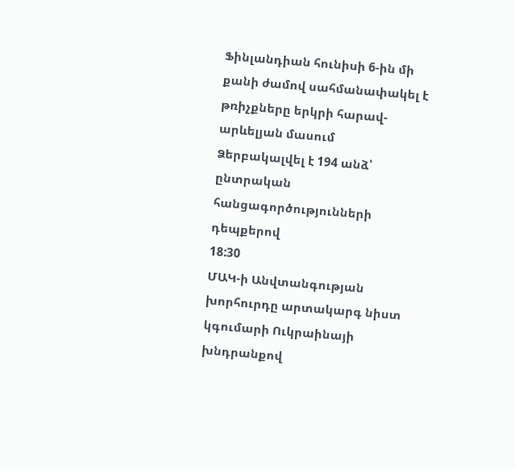Ֆինլանդիան հունիսի 6-ին մի քանի ժամով սահմանափակել է թռիչքները երկրի հարավ-արևելյան մասում
Ձերբակալվել է 194 անձ՝ ընտրական հանցագործությունների դեպքերով
18:30
ՄԱԿ-ի Անվտանգության խորհուրդը արտակարգ նիստ կգումարի Ուկրաինայի խնդրանքով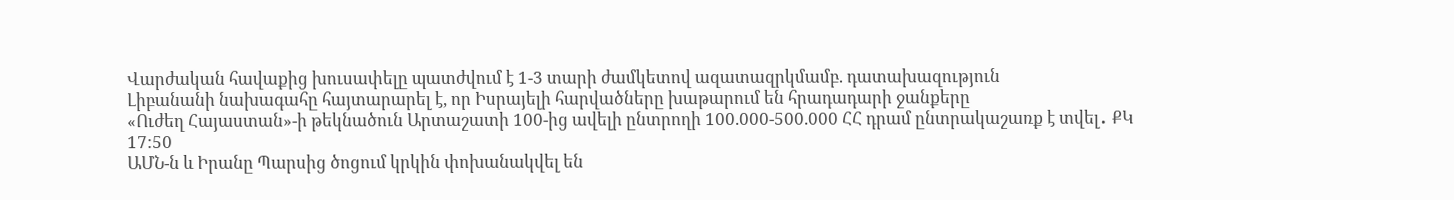Վարժական հավաքից խուսափելը պատժվում է 1-3 տարի ժամկետով ազատազրկմամբ. դատախազություն
Լիբանանի նախագահը հայտարարել է, որ Իսրայելի հարվածները խաթարում են հրադադարի ջանքերը
«Ուժեղ Հայաստան»-ի թեկնածուն Արտաշատի 100-ից ավելի ընտրողի 100.000-500.000 ՀՀ դրամ ընտրակաշառք է տվել․ ՔԿ
17:50
ԱՄՆ-ն և Իրանը Պարսից ծոցում կրկին փոխանակվել են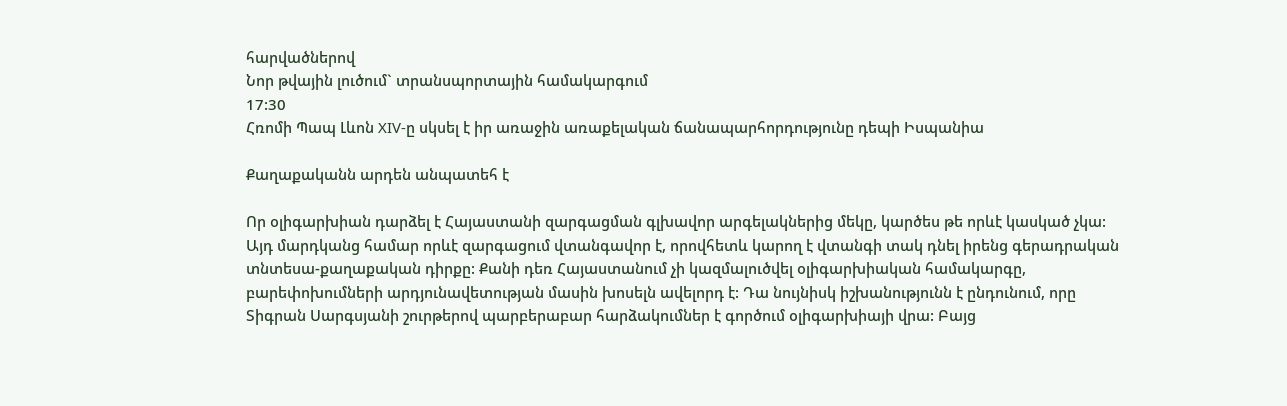հարվածներով
Նոր թվային լուծում` տրանսպորտային համակարգում
17:30
Հռոմի Պապ Լևոն XIV-ը սկսել է իր առաջին առաքելական ճանապարհորդությունը դեպի Իսպանիա

Քաղաքականն արդեն անպատեհ է

Որ օլիգարխիան դարձել է Հայաստանի զարգացման գլխավոր արգելակներից մեկը, կարծես թե որևէ կասկած չկա: Այդ մարդկանց համար որևէ զարգացում վտանգավոր է, որովհետև կարող է վտանգի տակ դնել իրենց գերադրական տնտեսա-քաղաքական դիրքը: Քանի դեռ Հայաստանում չի կազմալուծվել օլիգարխիական համակարգը, բարեփոխումների արդյունավետության մասին խոսելն ավելորդ է: Դա նույնիսկ իշխանությունն է ընդունում, որը Տիգրան Սարգսյանի շուրթերով պարբերաբար հարձակումներ է գործում օլիգարխիայի վրա: Բայց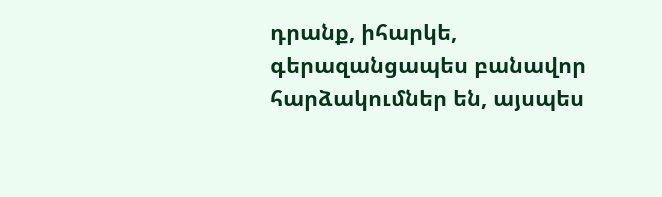դրանք, իհարկե, գերազանցապես բանավոր հարձակումներ են, այսպես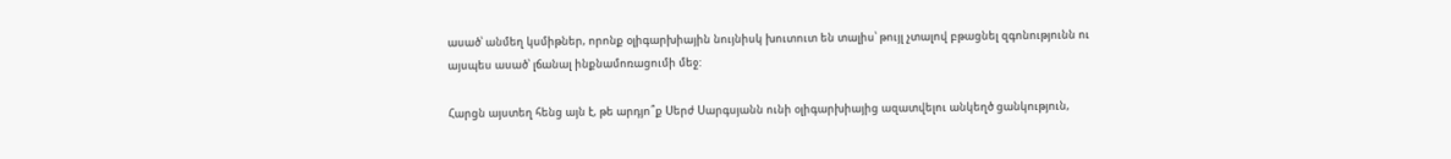ասած՝ անմեղ կսմիթներ, որոնք օլիգարխիային նույնիսկ խուտուտ են տալիս՝ թույլ չտալով բթացնել զգոնությունն ու այսպես ասած՝ լճանալ ինքնամոռացումի մեջ:

Հարցն այստեղ հենց այն է, թե արդյո՞ք Սերժ Սարգսյանն ունի օլիգարխիայից ազատվելու անկեղծ ցանկություն,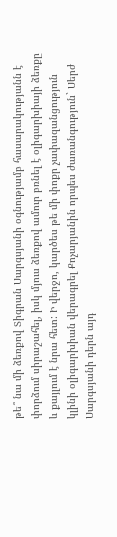թե՞ նա մի ձեռքով Տիգրան Սարգսյանի օգնությամբ հասարակությանն է փորձում սիրաշահել, իսկ մյուս ձեռքով ամուր բռնել է օլիգարխիայի ձեռքը և քայլում է նրա հետ: Ի վերջո, կարծես թե մի փոքր չափազանցություն կլինի օլիգարխիան վերագրել Քոչարյանին որպես ժառանգություն` Սերժ Սարգսյանի դերն այդ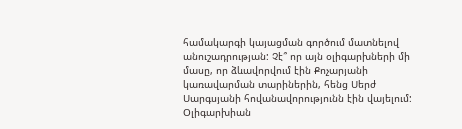համակարգի կայացման գործում մատնելով անուշադրության: Չէ՞ որ այն օլիգարխների մի մասը, որ ձևավորվում էին Քոչարյանի կառավարման տարիներին, հենց Սերժ Սարգսյանի հովանավորությունն էին վայելում: Օլիգարխիան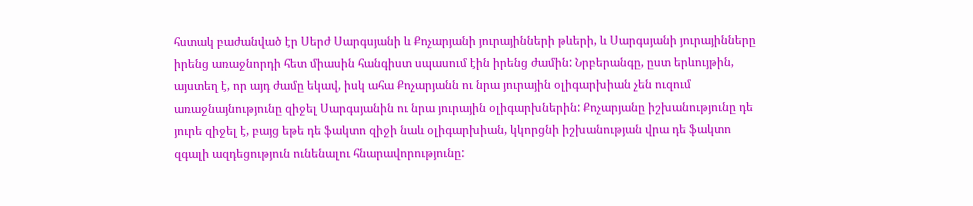հստակ բաժանված էր Սերժ Սարգսյանի և Քոչարյանի յուրայինների թևերի, և Սարգսյանի յուրայինները իրենց առաջնորդի հետ միասին հանգիստ սպասում էին իրենց ժամին: Նրբերանգը, ըստ երևույթին, այստեղ է, որ այդ ժամը եկավ, իսկ ահա Քոչարյանն ու նրա յուրային օլիգարխիան չեն ուզում առաջնայնությունը զիջել Սարգսյանին ու նրա յուրային օլիգարխներին: Քոչարյանը իշխանությունը դե յուրե զիջել է, բայց եթե դե ֆակտո զիջի նաև օլիգարխիան, կկորցնի իշխանության վրա դե ֆակտո զգալի ազդեցություն ունենալու հնարավորությունը: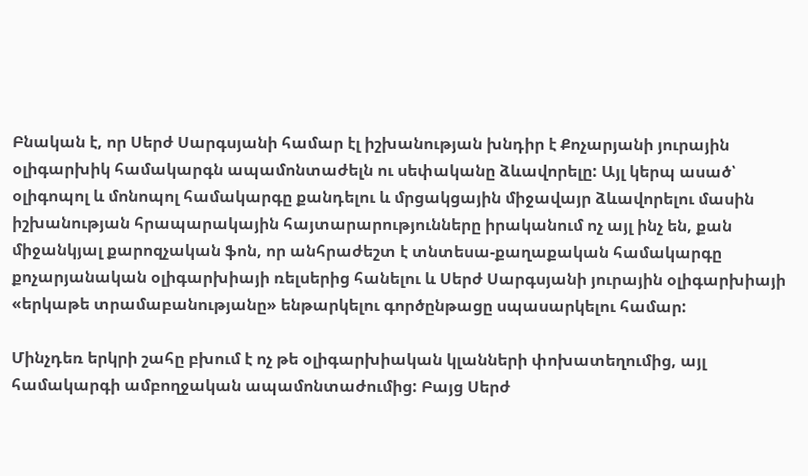Բնական է, որ Սերժ Սարգսյանի համար էլ իշխանության խնդիր է Քոչարյանի յուրային օլիգարխիկ համակարգն ապամոնտաժելն ու սեփականը ձևավորելը: Այլ կերպ ասած՝ օլիգոպոլ և մոնոպոլ համակարգը քանդելու և մրցակցային միջավայր ձևավորելու մասին իշխանության հրապարակային հայտարարությունները իրականում ոչ այլ ինչ են, քան միջանկյալ քարոզչական ֆոն, որ անհրաժեշտ է տնտեսա-քաղաքական համակարգը քոչարյանական օլիգարխիայի ռելսերից հանելու և Սերժ Սարգսյանի յուրային օլիգարխիայի «երկաթե տրամաբանությանը» ենթարկելու գործընթացը սպասարկելու համար:

Մինչդեռ երկրի շահը բխում է ոչ թե օլիգարխիական կլանների փոխատեղումից, այլ համակարգի ամբողջական ապամոնտաժումից: Բայց Սերժ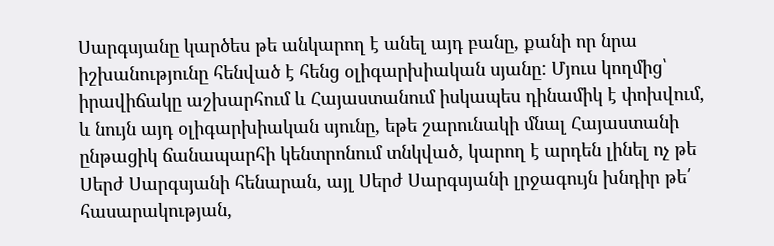Սարգսյանը կարծես թե անկարող է անել այդ բանը, քանի որ նրա իշխանությունը հենված է հենց օլիգարխիական սյանը: Մյուս կողմից՝ իրավիճակը աշխարհում և Հայաստանում իսկապես դինամիկ է փոխվում, և նույն այդ օլիգարխիական սյունը, եթե շարունակի մնալ Հայաստանի ընթացիկ ճանապարհի կենտրոնում տնկված, կարող է արդեն լինել ոչ թե Սերժ Սարգսյանի հենարան, այլ Սերժ Սարգսյանի լրջագույն խնդիր թե՛ հասարակության,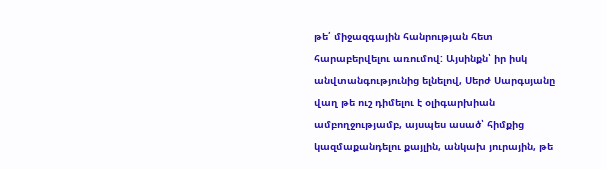թե՛ միջազգային հանրության հետ հարաբերվելու առումով: Այսինքն՝ իր իսկ անվտանգությունից ելնելով, Սերժ Սարգսյանը վաղ թե ուշ դիմելու է օլիգարխիան ամբողջությամբ, այսպես ասած՝ հիմքից կազմաքանդելու քայլին, անկախ յուրային, թե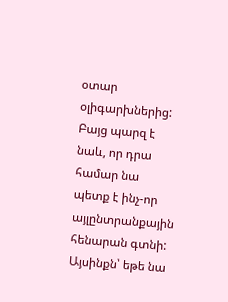օտար օլիգարխներից: Բայց պարզ է նաև, որ դրա համար նա պետք է ինչ-որ այլընտրանքային հենարան գտնի: Այսինքն՝ եթե նա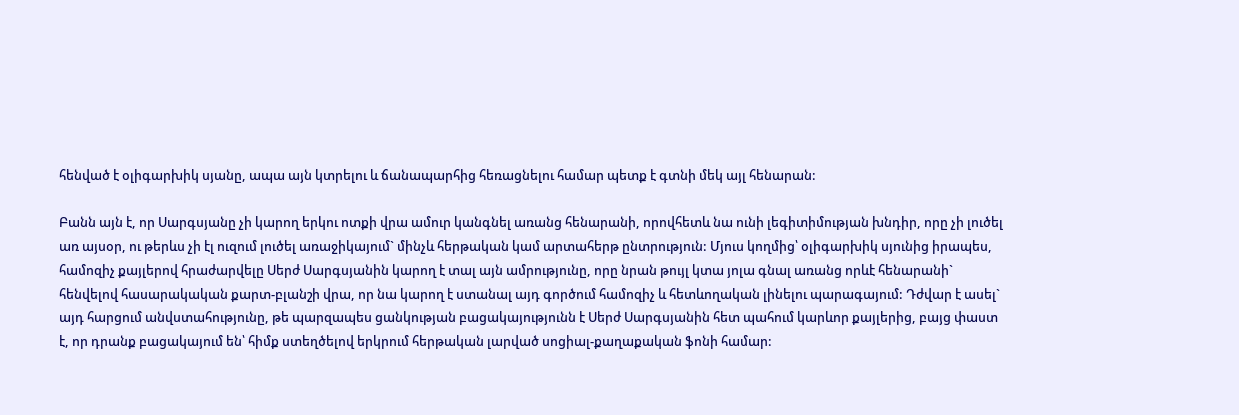հենված է օլիգարխիկ սյանը, ապա այն կտրելու և ճանապարհից հեռացնելու համար պետք է գտնի մեկ այլ հենարան:

Բանն այն է, որ Սարգսյանը չի կարող երկու ոտքի վրա ամուր կանգնել առանց հենարանի, որովհետև նա ունի լեգիտիմության խնդիր, որը չի լուծել առ այսօր, ու թերևս չի էլ ուզում լուծել առաջիկայում` մինչև հերթական կամ արտահերթ ընտրություն: Մյուս կողմից՝ օլիգարխիկ սյունից իրապես, համոզիչ քայլերով հրաժարվելը Սերժ Սարգսյանին կարող է տալ այն ամրությունը, որը նրան թույլ կտա յոլա գնալ առանց որևէ հենարանի` հենվելով հասարակական քարտ-բլանշի վրա, որ նա կարող է ստանալ այդ գործում համոզիչ և հետևողական լինելու պարագայում: Դժվար է ասել` այդ հարցում անվստահությունը, թե պարզապես ցանկության բացակայությունն է Սերժ Սարգսյանին հետ պահում կարևոր քայլերից, բայց փաստ է, որ դրանք բացակայում են՝ հիմք ստեղծելով երկրում հերթական լարված սոցիալ-քաղաքական ֆոնի համար: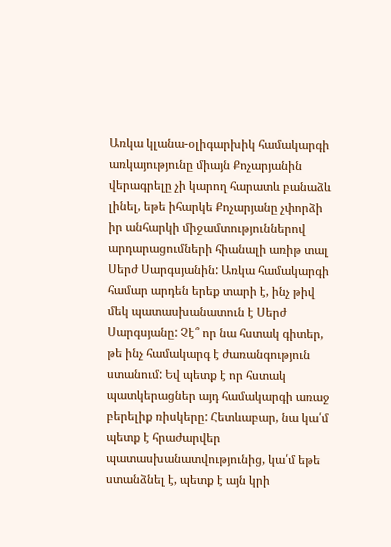Առկա կլանա-օլիգարխիկ համակարգի առկայությունը միայն Քոչարյանին վերագրելը չի կարող հարատև բանաձև լինել, եթե իհարկե Քոչարյանը չփորձի իր անհարկի միջամտություններով արդարացումների հիանալի առիթ տալ Սերժ Սարգսյանին: Առկա համակարգի համար արդեն երեք տարի է, ինչ թիվ մեկ պատասխանատուն է Սերժ Սարգսյանը: Չէ՞ որ նա հստակ գիտեր, թե ինչ համակարգ է ժառանգություն ստանում: Եվ պետք է որ հստակ պատկերացներ այդ համակարգի առաջ բերելիք ռիսկերը: Հետևաբար, նա կա՛մ պետք է հրաժարվեր պատասխանատվությունից, կա՛մ եթե ստանձնել է, պետք է այն կրի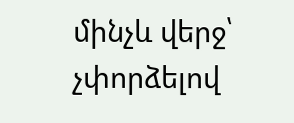մինչև վերջ՝ չփորձելով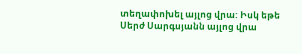տեղափոխել այլոց վրա: Իսկ եթե Սերժ Սարգսյանն այլոց վրա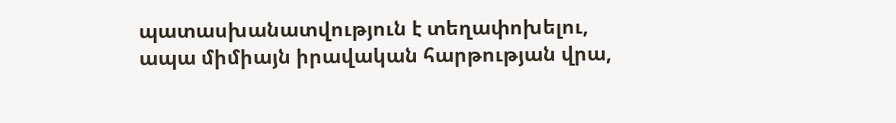պատասխանատվություն է տեղափոխելու, ապա միմիայն իրավական հարթության վրա,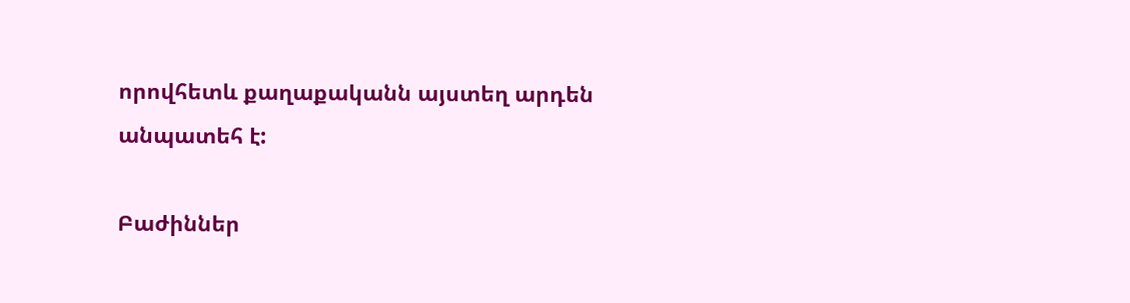որովհետև քաղաքականն այստեղ արդեն անպատեհ է:

Բաժիններ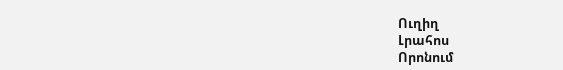Ուղիղ
Լրահոս
Որոնում